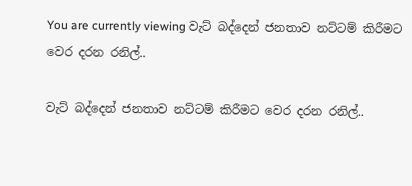You are currently viewing වැට් බද්දෙන් ජනතාව නට්ටම් කිරීමට වෙර දරන රනිල්..

වැට් බද්දෙන් ජනතාව නට්ටම් කිරීමට වෙර දරන රනිල්..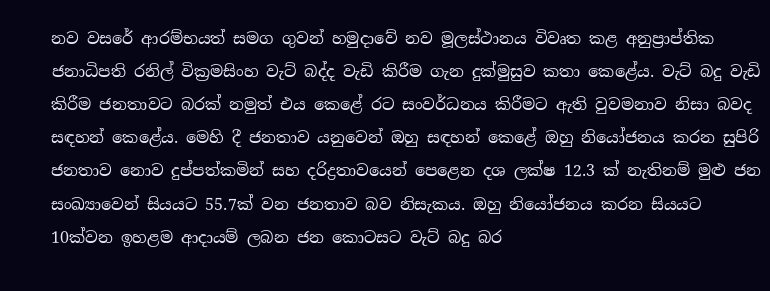නව වසරේ ආරම්භයත් සමග ගුවන් හමුදාවේ නව මූලස්ථානය විවෘත කළ අනුප්‍රාප්තික ජනාධිපති රනිල් වික්‍රමසිංහ වැට් බද්ද වැඩි කිරීම ගැන දුක්මුසුව කතා කෙළේය. වැට් බදු වැඩි කිරීම ජනතාවට බරක් නමුත් එය කෙළේ රට සංවර්ධනය කිරීමට ඇති වුවමනාව නිසා බවද සඳහන් කෙළේය. මෙහි දී ජනතාව යනුවෙන් ඔහු සඳහන් කෙළේ ඔහු නියෝජනය කරන සුපිරි ජනතාව නොව දුප්පත්කමින් සහ දරිද්‍රතාවයෙන් පෙළෙන දශ ලක්ෂ 12.3 ක් නැතිනම් මුළු ජන සංඛ්‍යාවෙන් සියයට 55.7ක් වන ජනතාව බව නිසැකය. ඔහු නියෝජනය කරන සියයට 10ක්වන ඉහළම ආදායම් ලබන ජන කොටසට වැට් බදු බර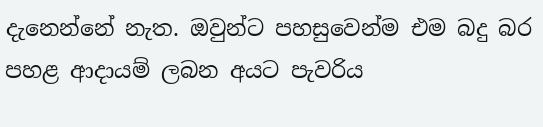දැනෙන්නේ නැත. ඔවුන්ට පහසුවෙන්ම එම බදු බර පහළ ආදායම් ලබන අයට පැවරිය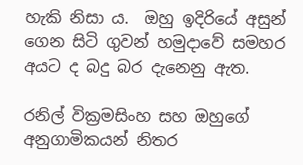හැකි නිසා ය.  ඔහු ඉදිරියේ අසුන් ගෙන සිටි ගුවන් හමුදාවේ සමහර අයට ද බදු බර දැනෙනු ඇත.

රනිල් වික්‍රමසිංහ සහ ඔහුගේ අනුගාමිකයන් නිතර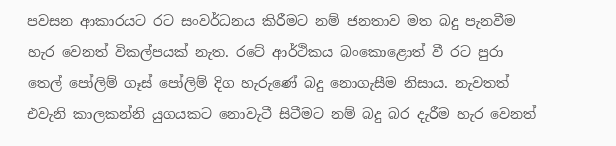පවසන ආකාරයට රට සංවර්ධනය කිරීමට නම් ජනතාව මත බදු පැනවීම හැර වෙනත් විකල්පයක් නැත. රටේ ආර්ථිකය බංකොළොත් වී රට පුරා තෙල් පෝලිම් ගෑස් පෝලිම් දිග හැරුණේ බදු නොගැසීම නිසාය. නැවතත් එවැනි කාලකන්නි යුගයකට නොවැටී සිටීමට නම් බදු බර දැරීම හැර වෙනත්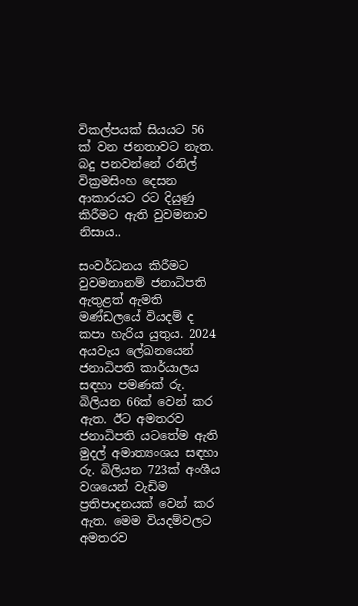විකල්පයක් සියයට 56 ක් වන ජනතාවට නැත. බදු පනවන්නේ රනිල් වික්‍රමසිංහ දෙසන ආකාරයට රට දියුණු කිරීමට ඇති වුවමනාව නිසාය..

සංවර්ධනය කිරීමට වුවමනානම් ජනාධිපති ඇතුළත් ඇමති මණ්ඩලයේ වියදම් ද කපා හැරිය යුතුය. 2024 අයවැය ලේඛනයෙන් ජනාධිපති කාර්යාලය සඳහා පමණක් රු. බිලියන 66ක් වෙන් කර ඇත. ඊට අමතරව ජනාධිපති යටතේම ඇති මුදල් අමාත්‍යංශය සඳහා රු. බිලියන 723ක් අංශීය වශයෙන් වැඩිම ප්‍රතිපාදනයක් වෙන් කර ඇත. මෙම වියදම්වලට අමතරව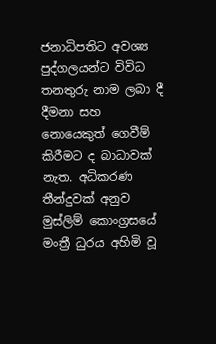ජනාධිපතිට අවශ්‍ය පුද්ගලයන්ට විවිධ තනතුරු නාම ලබා දී දීමනා සහ නොයෙකුත් ගෙවීම් කිරීමට ද බාධාවක් නැත. අධිකරණ තීන්දුවක් අනුව මුස්ලිම් කොංග්‍රසයේ මංත්‍රී ධුරය අහිමි වූ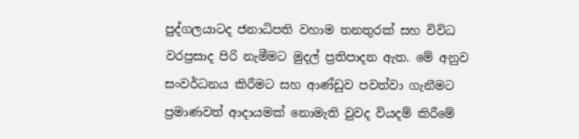පුද්ගලයාටද ජනාධිපති වහාම තනතුරක් සහ විවිධ වරප්‍රසාද පිරි නැමීමට මුදල් ප්‍රතිපාදන ඇත. මේ අනුව සංවර්ධනය කිරීමට සහ ආණ්ඩුව පවත්වා ගැනීමට ප්‍රමාණවත් ආදායමක් නොමැති වුවද වියදම් කිරීමේ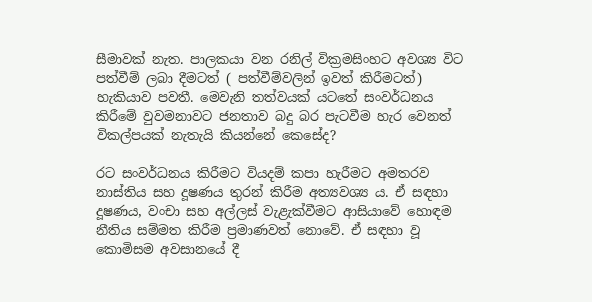සීමාවක් නැත. පාලකයා වන රනිල් වික්‍රමසිංහට අවශ්‍ය විට පත්වීම් ලබා දීමටත් ( පත්වීම්වලින් ඉවත් කිරීමටත්) හැකියාව පවතී. මෙවැනි තත්වයක් යටතේ සංවර්ධනය කිරීමේ වුවමනාවට ජනතාව බදු බර පැටවීම හැර වෙනත් විකල්පයක් නැතැයි කියන්නේ කෙසේද?

රට සංවර්ධනය කිරීමට වියදම් කපා හැරීමට අමතරව නාස්තිය සහ දූෂණය තුරන් කිරීම අත්‍යවශ්‍ය ය. ඒ සඳහා දූෂණය, වංචා සහ අල්ලස් වැළැක්වීමට ආසියාවේ හොඳම නීතිය සම්මත කිරීම ප්‍රමාණවත් නොවේ. ඒ සඳහා වූ කොමිසම අවසානයේ දී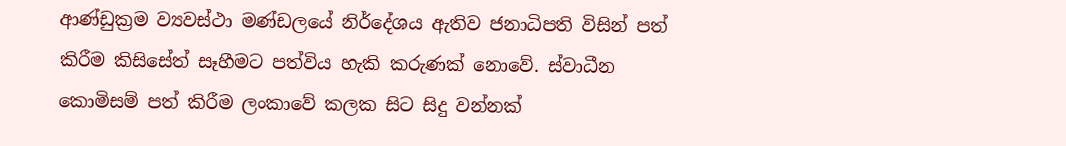ආණ්ඩුක්‍රම ව්‍යවස්ථා මණ්ඩලයේ නිර්දේශය ඇතිව ජනාධිපති විසින් පත් කිරීම කිසිසේත් සෑහීමට පත්විය හැකි කරුණක් නොවේ. ස්වාධීන කොමිසම් පත් කිරීම ලංකාවේ කලක සිට සිදු වන්නක්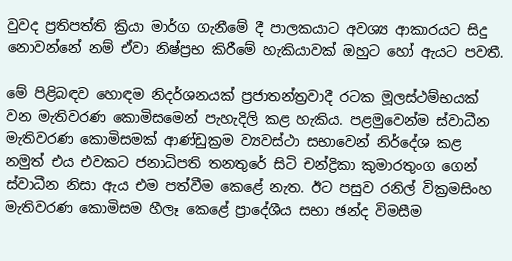වුවද ප්‍රතිපත්ති ක්‍රියා මාර්ග ගැනීමේ දී පාලකයාට අවශ්‍ය ආකාරයට සිදු නොවන්නේ නම් ඒවා නිෂ්ප්‍රභ කිරීමේ හැකියාවක් ඔහුට හෝ ඇයට පවතී.

මේ පිළිබඳව හොඳම නිදර්ශනයක් ප්‍රජාතන්ත්‍රවාදී රටක මූලස්ථම්භයක් වන මැතිවරණ කොමිසමෙන් පැහැදිලි කළ හැකිය. පළමුවෙන්ම ස්වාධීන මැතිවරණ කොමිසමක් ආණ්ඩුක්‍රම ව්‍යවස්ථා සභාවෙන් නිර්දේශ කළ නමුත් එය එවකට ජනාධිපති තනතුරේ සිටි චන්ද්‍රිකා කුමාරතුංග ගෙන් ස්වාධීන නිසා ඇය එම පත්වීම කෙළේ නැත. ඊට පසුව රනිල් වික්‍රමසිංහ මැතිවරණ කොමිසම හීලෑ කෙළේ ප්‍රාදේශීය සභා ඡන්ද විමසීම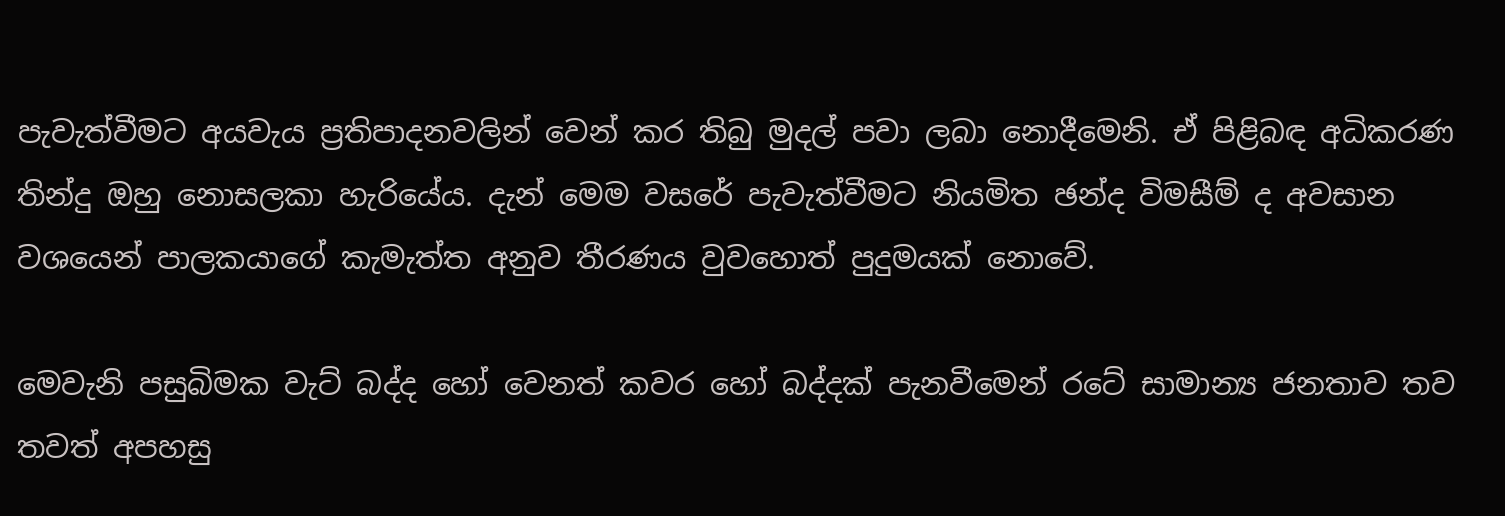පැවැත්වීමට අයවැය ප්‍රතිපාදනවලින් වෙන් කර තිබු මුදල් පවා ලබා නොදීමෙනි. ඒ පිළිබඳ අධිකරණ තින්දු ඔහු නොසලකා හැරියේය. දැන් මෙම වසරේ පැවැත්වීමට නියමිත ඡන්ද විමසීම් ද අවසාන වශයෙන් පාලකයාගේ කැමැත්ත අනුව තීරණය වුවහොත් පුදුමයක් නොවේ.

මෙවැනි පසුබිමක වැට් බද්ද හෝ වෙනත් කවර හෝ බද්දක් පැනවීමෙන් රටේ සාමාන්‍ය ජනතාව තව තවත් අපහසු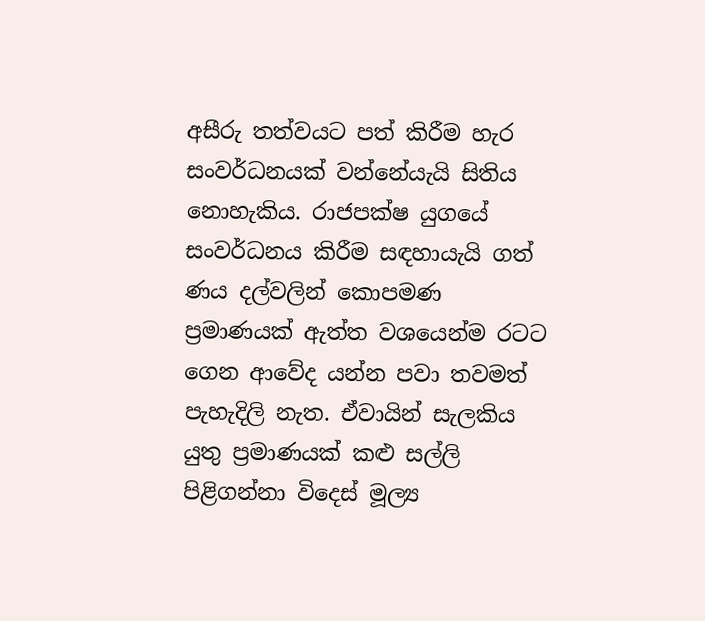අසීරු තත්වයට පත් කිරීම හැර සංවර්ධනයක් වන්නේයැයි සිතිය නොහැකිය. රාජපක්ෂ යුගයේ සංවර්ධනය කිරීම සඳහායැයි ගත් ණය දල්වලින් කොපමණ ප්‍රමාණයක් ඇත්ත වශයෙන්ම රටට ගෙන ආවේද යන්න පවා තවමත් පැහැදිලි නැත. ඒවායින් සැලකිය යුතු ප්‍රමාණයක් කළු සල්ලි පිළිගන්නා විදෙස් මූල්‍ය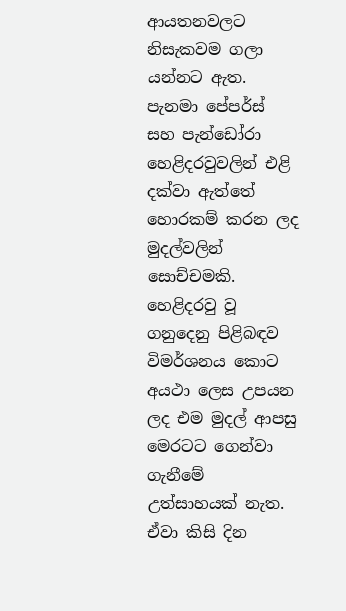ආයතනවලට නිසැකවම ගලා යන්නට ඇත. පැනමා පේපර්ස් සහ පැන්ඩෝරා හෙළිදරවුවලින් එළි දක්වා ඇත්තේ හොරකම් කරන ලද මුදල්වලින් සොච්චමකි. හෙළිදරවු වූ ගනුදෙනු පිළිබඳව විමර්ශනය කොට අයථා ලෙස උපයන ලද එම මුදල් ආපසු මෙරටට ගෙන්වා ගැනීමේ උත්සාහයක් නැත. ඒවා කිසි දින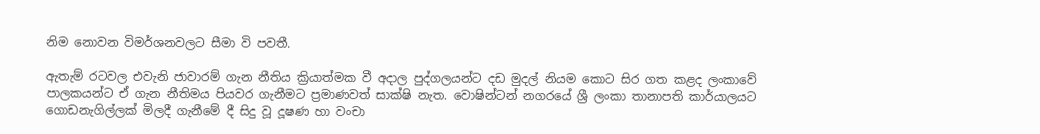නිම නොවන විමර්ශනවලට සීමා වි පවතී.

ඇතැම් රටවල එවැනි ජාවාරම් ගැන නීතිය ක්‍රියාත්මක වී අදාල පුද්ගලයන්ට දඩ මුදල් නියම කොට සිර ගත කළද ලංකාවේ පාලකයන්ට ඒ ගැන නීතිමය පියවර ගැනීමට ප්‍රමාණවත් සාක්ෂි නැත. වොෂින්ටන් නගරයේ ශ්‍රී ලංකා තානාපති කාර්යාලයට ගොඩනැගිල්ලක් මිලදී ගැනීමේ දී සිදු වූ දූෂණ හා වංචා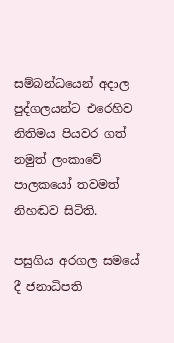සම්බන්ධයෙන් අදාල පුද්ගලයන්ට එරෙහිව නිතිමය පියවර ගත් නමුත් ලංකාවේ පාලකයෝ තවමත් නිහඬව සිටිති.

පසුගිය අරගල සමයේ දී ජනාධිපති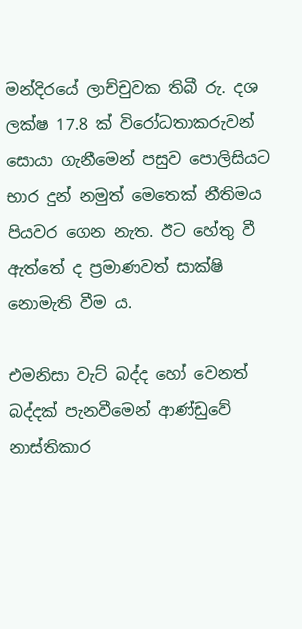මන්දිරයේ ලාච්චුවක තිබී රු. දශ ලක්ෂ 17.8 ක් විරෝධතාකරුවන් සොයා ගැනීමෙන් පසුව පොලිසියට භාර දුන් නමුත් මෙතෙක් නීතිමය පියවර ගෙන නැත. ඊට හේතු වී ඇත්තේ ද ප්‍රමාණවත් සාක්ෂි නොමැති වීම ය.

එමනිසා වැට් බද්ද හෝ වෙනත් බද්දක් පැනවීමෙන් ආණ්ඩුවේ නාස්තිකාර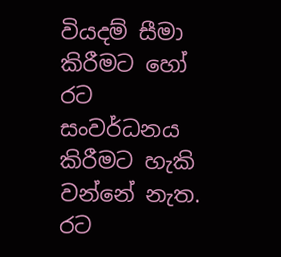වියදම් සීමා කිරීමට හෝ රට සංවර්ධනය කිරීමට හැකි වන්නේ නැත. රට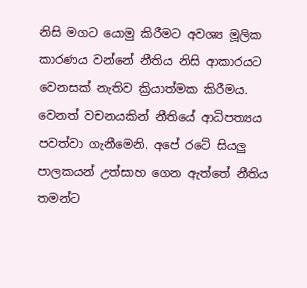නිසි මගට යොමු කිරීමට අවශ්‍ය මූලික කාරණය වන්නේ නීතිය නිසි ආකාරයට වෙනසක් නැතිව ක්‍රියාත්මක කිරීමය. වෙනත් වචනයකින් නීතියේ ආධිපත්‍යය පවත්වා ගැනීමෙනි. අපේ රටේ සියලු පාලකයන් උත්සාහ ගෙන ඇත්තේ නීතිය තමන්ට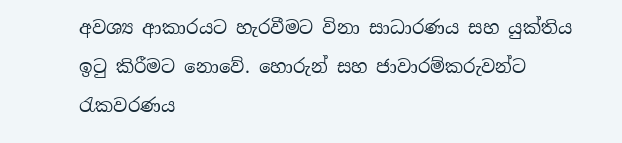අවශ්‍ය ආකාරයට හැරවීමට විනා සාධාරණය සහ යුක්තිය ඉටු කිරීමට නොවේ. හොරුන් සහ ජාවාරම්කරුවන්ට රැකවරණය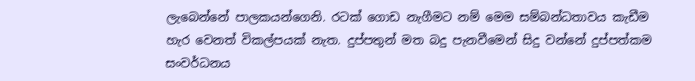ලැබෙන්නේ පාලකයන්ගෙනි. රටක් ගොඩ නැගීමට නම් මෙම සම්බන්ධතාවය කැඩීම හැර වෙනත් විකල්පයක් නැත. දුප්පතුන් මත බදු පැනවීමෙන් සිදු වන්නේ දුප්පත්කම සංවර්ධනය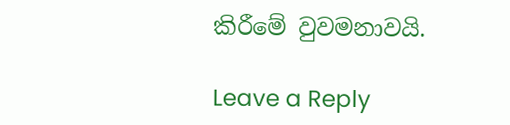කිරීමේ වුවමනාවයි.

Leave a Reply